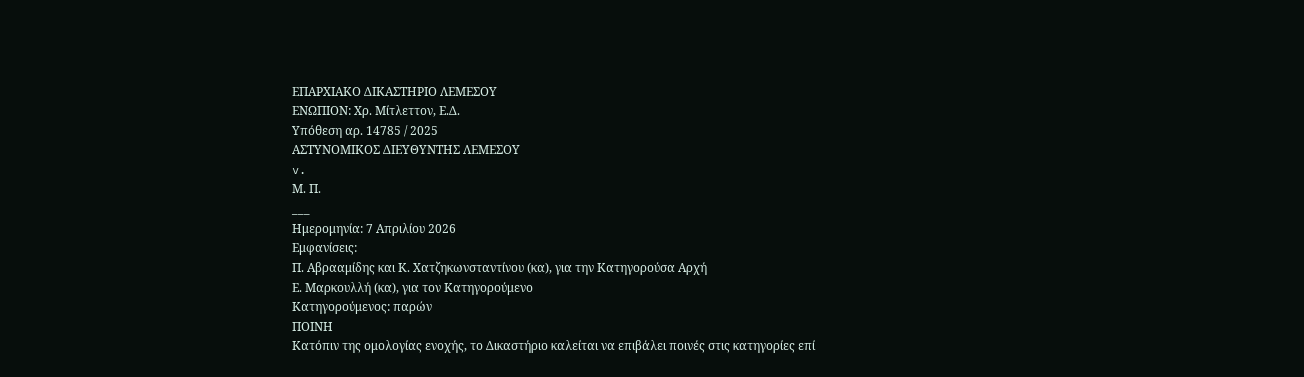ΕΠΑΡΧΙΑΚΟ ΔΙΚΑΣΤΗΡΙΟ ΛΕΜΕΣΟΥ
ΕΝΩΠΙΟΝ: Χρ. Μίτλεττον, Ε.Δ.
Υπόθεση αρ. 14785 / 2025
ΑΣΤΥΝΟΜΙΚΟΣ ΔΙΕΥΘΥΝΤΗΣ ΛΕΜΕΣΟΥ
v.
Μ. Π.
___
Ημερομηνία: 7 Απριλίου 2026
Εμφανίσεις:
Π. Αβρααμίδης και Κ. Χατζηκωνσταντίνου (κα), για την Κατηγορούσα Αρχή
Ε. Μαρκουλλή (κα), για τον Κατηγορούμενο
Κατηγορούμενος: παρών
ΠΟΙΝΗ
Κατόπιν της ομολογίας ενοχής, το Δικαστήριο καλείται να επιβάλει ποινές στις κατηγορίες επί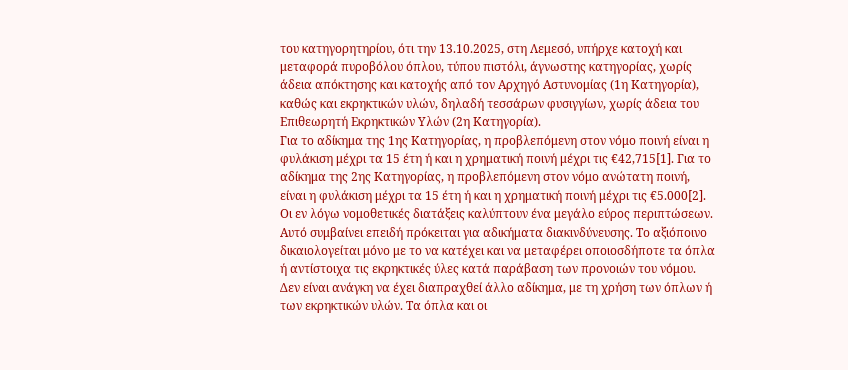του κατηγορητηρίου, ότι την 13.10.2025, στη Λεμεσό, υπήρχε κατοχή και μεταφορά πυροβόλου όπλου, τύπου πιστόλι, άγνωστης κατηγορίας, χωρίς άδεια απόκτησης και κατοχής από τον Αρχηγό Αστυνομίας (1η Κατηγορία), καθώς και εκρηκτικών υλών, δηλαδή τεσσάρων φυσιγγίων, χωρίς άδεια του Επιθεωρητή Εκρηκτικών Υλών (2η Κατηγορία).
Για το αδίκημα της 1ης Κατηγορίας, η προβλεπόμενη στον νόμο ποινή είναι η φυλάκιση μέχρι τα 15 έτη ή και η χρηματική ποινή μέχρι τις €42,715[1]. Για το αδίκημα της 2ης Κατηγορίας, η προβλεπόμενη στον νόμο ανώτατη ποινή, είναι η φυλάκιση μέχρι τα 15 έτη ή και η χρηματική ποινή μέχρι τις €5.000[2].
Οι εν λόγω νομοθετικές διατάξεις καλύπτουν ένα μεγάλο εύρος περιπτώσεων. Αυτό συμβαίνει επειδή πρόκειται για αδικήματα διακινδύνευσης. Το αξιόποινο δικαιολογείται μόνο με το να κατέχει και να μεταφέρει οποιοσδήποτε τα όπλα ή αντίστοιχα τις εκρηκτικές ύλες κατά παράβαση των προνοιών του νόμου. Δεν είναι ανάγκη να έχει διαπραχθεί άλλο αδίκημα, με τη χρήση των όπλων ή των εκρηκτικών υλών. Τα όπλα και οι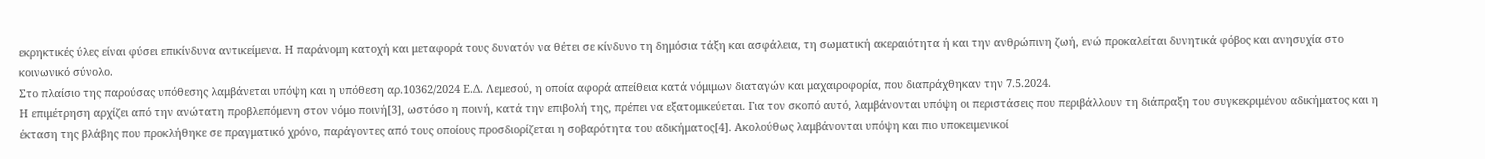εκρηκτικές ύλες είναι φύσει επικίνδυνα αντικείμενα. Η παράνομη κατοχή και μεταφορά τους δυνατόν να θέτει σε κίνδυνο τη δημόσια τάξη και ασφάλεια, τη σωματική ακεραιότητα ή και την ανθρώπινη ζωή, ενώ προκαλείται δυνητικά φόβος και ανησυχία στο κοινωνικό σύνολο.
Στο πλαίσιο της παρούσας υπόθεσης λαμβάνεται υπόψη και η υπόθεση αρ.10362/2024 Ε.Δ. Λεμεσού, η οποία αφορά απείθεια κατά νόμιμων διαταγών και μαχαιροφορία, που διαπράχθηκαν την 7.5.2024.
Η επιμέτρηση αρχίζει από την ανώτατη προβλεπόμενη στον νόμο ποινή[3], ωστόσο η ποινή, κατά την επιβολή της, πρέπει να εξατομικεύεται. Για τον σκοπό αυτό, λαμβάνονται υπόψη οι περιστάσεις που περιβάλλουν τη διάπραξη του συγκεκριμένου αδικήματος και η έκταση της βλάβης που προκλήθηκε σε πραγματικό χρόνο, παράγοντες από τους οποίους προσδιορίζεται η σοβαρότητα του αδικήματος[4]. Ακολούθως λαμβάνονται υπόψη και πιο υποκειμενικοί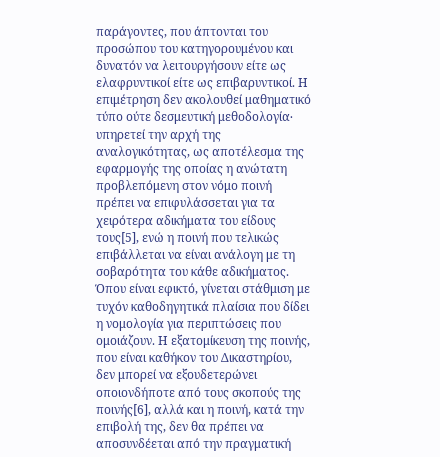παράγοντες, που άπτονται του προσώπου του κατηγορουμένου και δυνατόν να λειτουργήσουν είτε ως ελαφρυντικοί είτε ως επιβαρυντικοί. Η επιμέτρηση δεν ακολουθεί μαθηματικό τύπο ούτε δεσμευτική μεθοδολογία∙ υπηρετεί την αρχή της αναλογικότητας, ως αποτέλεσμα της εφαρμογής της οποίας η ανώτατη προβλεπόμενη στον νόμο ποινή πρέπει να επιφυλάσσεται για τα χειρότερα αδικήματα του είδους τους[5], ενώ η ποινή που τελικώς επιβάλλεται να είναι ανάλογη με τη σοβαρότητα του κάθε αδικήματος. Όπου είναι εφικτό, γίνεται στάθμιση με τυχόν καθοδηγητικά πλαίσια που δίδει η νομολογία για περιπτώσεις που ομοιάζουν. Η εξατομίκευση της ποινής, που είναι καθήκον του Δικαστηρίου, δεν μπορεί να εξουδετερώνει οποιονδήποτε από τους σκοπούς της ποινής[6], αλλά και η ποινή, κατά την επιβολή της, δεν θα πρέπει να αποσυνδέεται από την πραγματική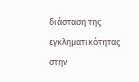διάσταση της εγκληματικότητας στην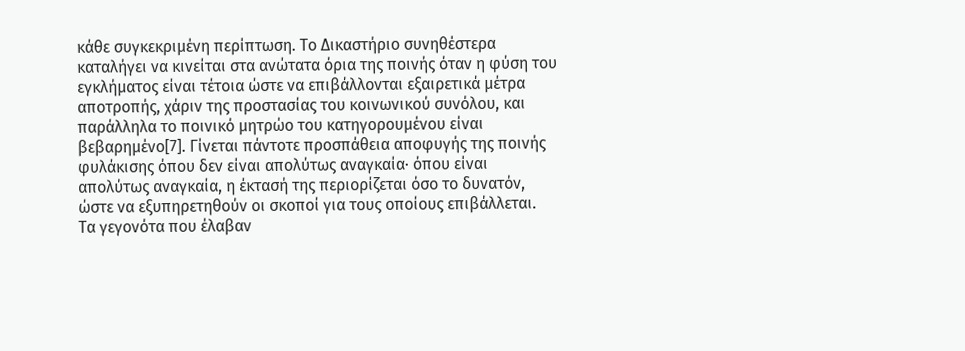κάθε συγκεκριμένη περίπτωση. Το Δικαστήριο συνηθέστερα καταλήγει να κινείται στα ανώτατα όρια της ποινής όταν η φύση του εγκλήματος είναι τέτοια ώστε να επιβάλλονται εξαιρετικά μέτρα αποτροπής, χάριν της προστασίας του κοινωνικού συνόλου, και παράλληλα το ποινικό μητρώο του κατηγορουμένου είναι βεβαρημένο[7]. Γίνεται πάντοτε προσπάθεια αποφυγής της ποινής φυλάκισης όπου δεν είναι απολύτως αναγκαία∙ όπου είναι απολύτως αναγκαία, η έκτασή της περιορίζεται όσο το δυνατόν, ώστε να εξυπηρετηθούν οι σκοποί για τους οποίους επιβάλλεται.
Τα γεγονότα που έλαβαν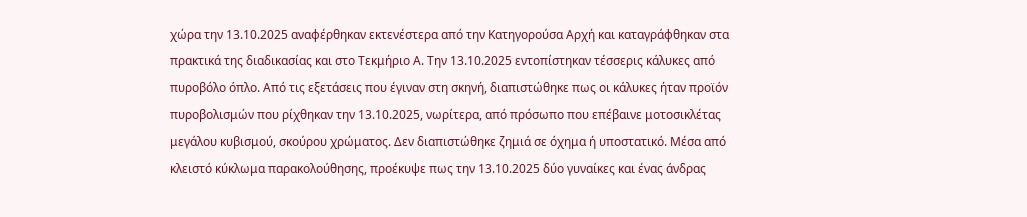χώρα την 13.10.2025 αναφέρθηκαν εκτενέστερα από την Κατηγορούσα Αρχή και καταγράφθηκαν στα πρακτικά της διαδικασίας και στο Τεκμήριο Α. Την 13.10.2025 εντοπίστηκαν τέσσερις κάλυκες από πυροβόλο όπλο. Από τις εξετάσεις που έγιναν στη σκηνή, διαπιστώθηκε πως οι κάλυκες ήταν προϊόν πυροβολισμών που ρίχθηκαν την 13.10.2025, νωρίτερα, από πρόσωπο που επέβαινε μοτοσικλέτας μεγάλου κυβισμού, σκούρου χρώματος. Δεν διαπιστώθηκε ζημιά σε όχημα ή υποστατικό. Μέσα από κλειστό κύκλωμα παρακολούθησης, προέκυψε πως την 13.10.2025 δύο γυναίκες και ένας άνδρας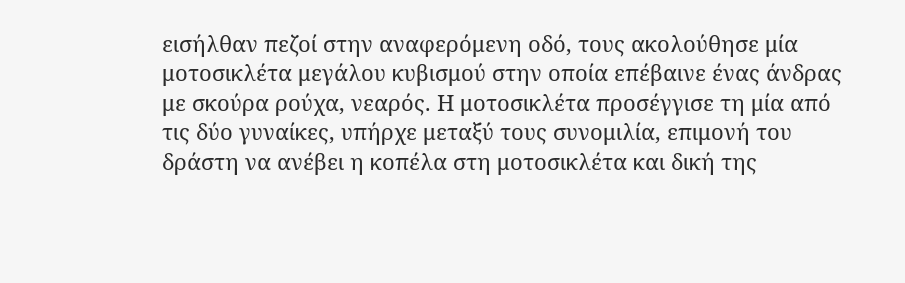εισήλθαν πεζοί στην αναφερόμενη οδό, τους ακολούθησε μία μοτοσικλέτα μεγάλου κυβισμού στην οποία επέβαινε ένας άνδρας με σκούρα ρούχα, νεαρός. Η μοτοσικλέτα προσέγγισε τη μία από τις δύο γυναίκες, υπήρχε μεταξύ τους συνομιλία, επιμονή του δράστη να ανέβει η κοπέλα στη μοτοσικλέτα και δική της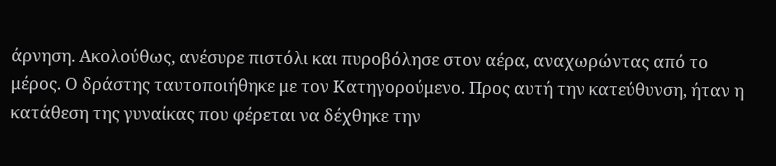άρνηση. Ακολούθως, ανέσυρε πιστόλι και πυροβόλησε στον αέρα, αναχωρώντας από το μέρος. Ο δράστης ταυτοποιήθηκε με τον Κατηγορούμενο. Προς αυτή την κατεύθυνση, ήταν η κατάθεση της γυναίκας που φέρεται να δέχθηκε την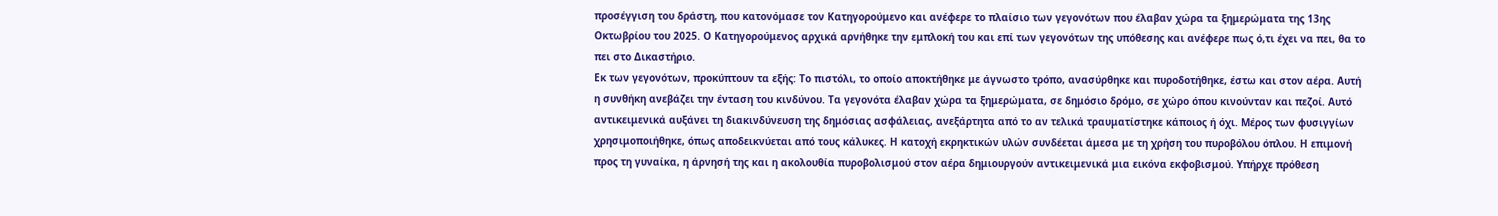προσέγγιση του δράστη, που κατονόμασε τον Κατηγορούμενο και ανέφερε το πλαίσιο των γεγονότων που έλαβαν χώρα τα ξημερώματα της 13ης Οκτωβρίου του 2025. Ο Κατηγορούμενος αρχικά αρνήθηκε την εμπλοκή του και επί των γεγονότων της υπόθεσης και ανέφερε πως ό,τι έχει να πει, θα το πει στο Δικαστήριο.
Εκ των γεγονότων, προκύπτουν τα εξής: Το πιστόλι, το οποίο αποκτήθηκε με άγνωστο τρόπο, ανασύρθηκε και πυροδοτήθηκε, έστω και στον αέρα. Αυτή η συνθήκη ανεβάζει την ένταση του κινδύνου. Τα γεγονότα έλαβαν χώρα τα ξημερώματα, σε δημόσιο δρόμο, σε χώρο όπου κινούνταν και πεζοί. Αυτό αντικειμενικά αυξάνει τη διακινδύνευση της δημόσιας ασφάλειας, ανεξάρτητα από το αν τελικά τραυματίστηκε κάποιος ή όχι. Μέρος των φυσιγγίων χρησιμοποιήθηκε, όπως αποδεικνύεται από τους κάλυκες. Η κατοχή εκρηκτικών υλών συνδέεται άμεσα με τη χρήση του πυροβόλου όπλου. Η επιμονή προς τη γυναίκα, η άρνησή της και η ακολουθία πυροβολισμού στον αέρα δημιουργούν αντικειμενικά μια εικόνα εκφοβισμού. Υπήρχε πρόθεση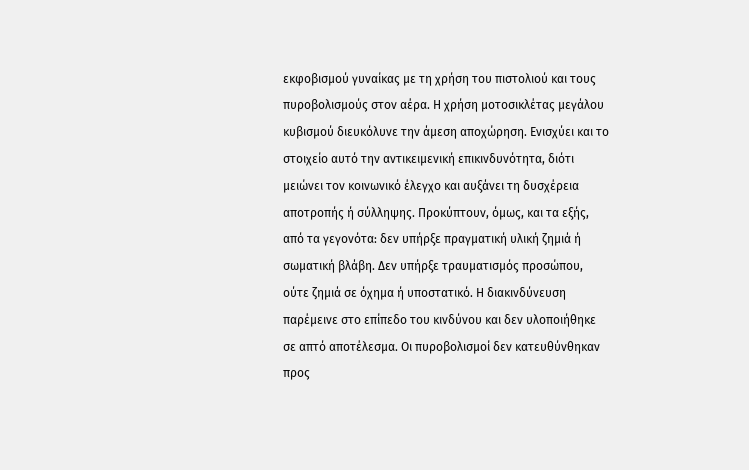εκφοβισμού γυναίκας με τη χρήση του πιστολιού και τους πυροβολισμούς στον αέρα. Η χρήση μοτοσικλέτας μεγάλου κυβισμού διευκόλυνε την άμεση αποχώρηση. Ενισχύει και το στοιχείο αυτό την αντικειμενική επικινδυνότητα, διότι μειώνει τον κοινωνικό έλεγχο και αυξάνει τη δυσχέρεια αποτροπής ή σύλληψης. Προκύπτουν, όμως, και τα εξής, από τα γεγονότα: δεν υπήρξε πραγματική υλική ζημιά ή σωματική βλάβη. Δεν υπήρξε τραυματισμός προσώπου, ούτε ζημιά σε όχημα ή υποστατικό. Η διακινδύνευση παρέμεινε στο επίπεδο του κινδύνου και δεν υλοποιήθηκε σε απτό αποτέλεσμα. Οι πυροβολισμοί δεν κατευθύνθηκαν προς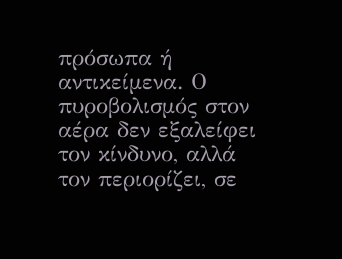πρόσωπα ή αντικείμενα. Ο πυροβολισμός στον αέρα δεν εξαλείφει τον κίνδυνο, αλλά τον περιορίζει, σε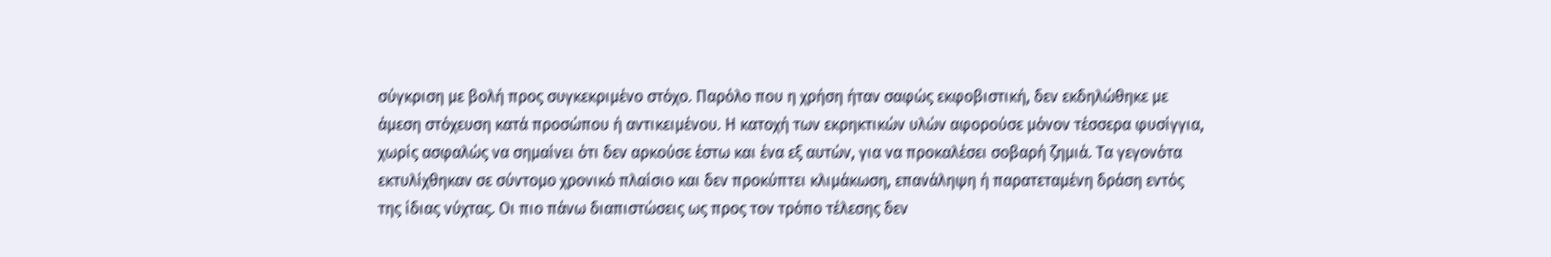σύγκριση με βολή προς συγκεκριμένο στόχο. Παρόλο που η χρήση ήταν σαφώς εκφοβιστική, δεν εκδηλώθηκε με άμεση στόχευση κατά προσώπου ή αντικειμένου. Η κατοχή των εκρηκτικών υλών αφορούσε μόνον τέσσερα φυσίγγια, χωρίς ασφαλώς να σημαίνει ότι δεν αρκούσε έστω και ένα εξ αυτών, για να προκαλέσει σοβαρή ζημιά. Τα γεγονότα εκτυλίχθηκαν σε σύντομο χρονικό πλαίσιο και δεν προκύπτει κλιμάκωση, επανάληψη ή παρατεταμένη δράση εντός της ίδιας νύχτας. Οι πιο πάνω διαπιστώσεις ως προς τον τρόπο τέλεσης δεν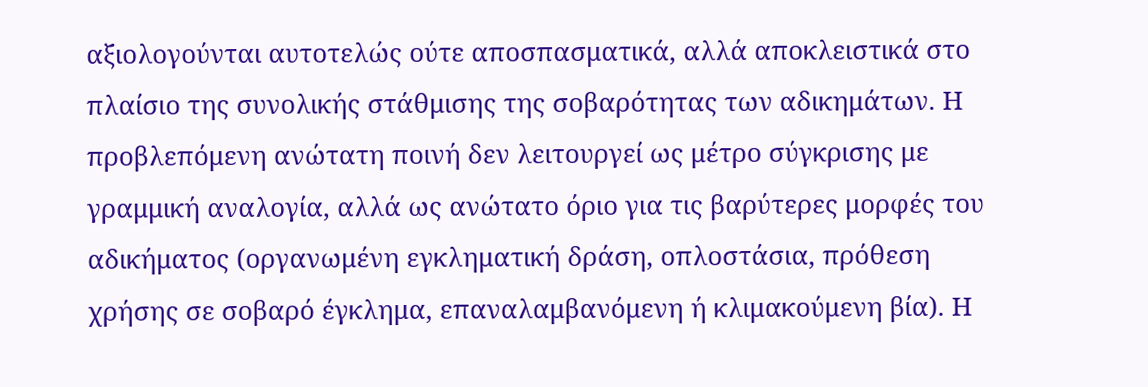αξιολογούνται αυτοτελώς ούτε αποσπασματικά, αλλά αποκλειστικά στο πλαίσιο της συνολικής στάθμισης της σοβαρότητας των αδικημάτων. Η προβλεπόμενη ανώτατη ποινή δεν λειτουργεί ως μέτρο σύγκρισης με γραμμική αναλογία, αλλά ως ανώτατο όριο για τις βαρύτερες μορφές του αδικήματος (οργανωμένη εγκληματική δράση, οπλοστάσια, πρόθεση χρήσης σε σοβαρό έγκλημα, επαναλαμβανόμενη ή κλιμακούμενη βία). Η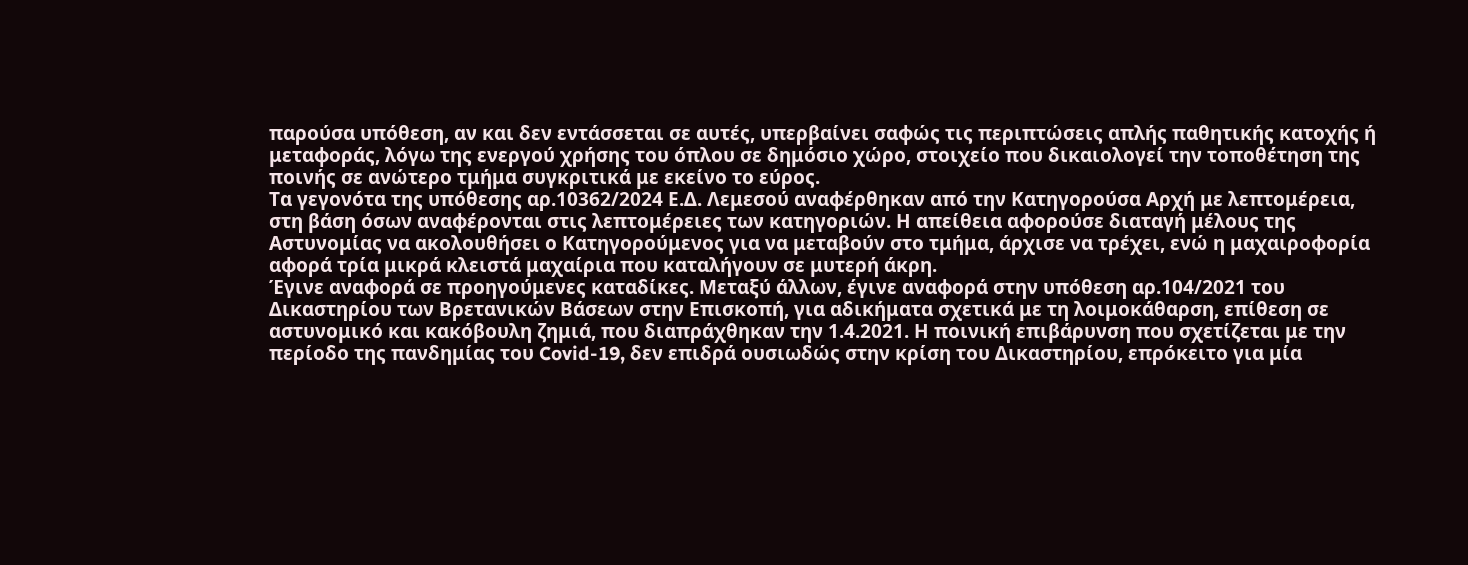παρούσα υπόθεση, αν και δεν εντάσσεται σε αυτές, υπερβαίνει σαφώς τις περιπτώσεις απλής παθητικής κατοχής ή μεταφοράς, λόγω της ενεργού χρήσης του όπλου σε δημόσιο χώρο, στοιχείο που δικαιολογεί την τοποθέτηση της ποινής σε ανώτερο τμήμα συγκριτικά με εκείνο το εύρος.
Τα γεγονότα της υπόθεσης αρ.10362/2024 Ε.Δ. Λεμεσού αναφέρθηκαν από την Κατηγορούσα Αρχή με λεπτομέρεια, στη βάση όσων αναφέρονται στις λεπτομέρειες των κατηγοριών. Η απείθεια αφορούσε διαταγή μέλους της Αστυνομίας να ακολουθήσει ο Κατηγορούμενος για να μεταβούν στο τμήμα, άρχισε να τρέχει, ενώ η μαχαιροφορία αφορά τρία μικρά κλειστά μαχαίρια που καταλήγουν σε μυτερή άκρη.
Έγινε αναφορά σε προηγούμενες καταδίκες. Μεταξύ άλλων, έγινε αναφορά στην υπόθεση αρ.104/2021 του Δικαστηρίου των Βρετανικών Βάσεων στην Επισκοπή, για αδικήματα σχετικά με τη λοιμοκάθαρση, επίθεση σε αστυνομικό και κακόβουλη ζημιά, που διαπράχθηκαν την 1.4.2021. Η ποινική επιβάρυνση που σχετίζεται με την περίοδο της πανδημίας του Covid-19, δεν επιδρά ουσιωδώς στην κρίση του Δικαστηρίου, επρόκειτο για μία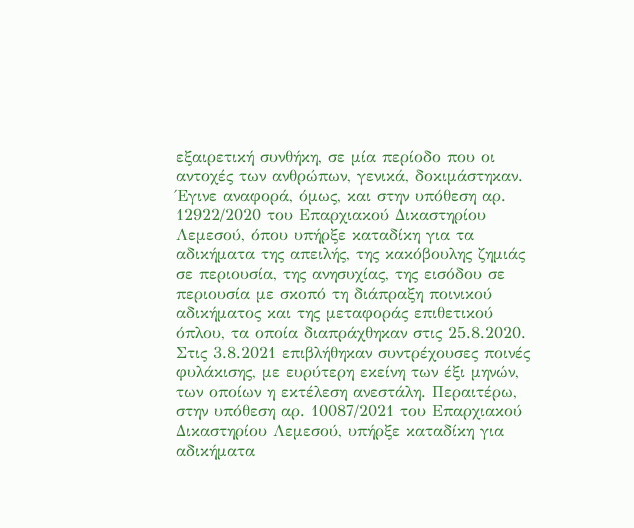εξαιρετική συνθήκη, σε μία περίοδο που οι αντοχές των ανθρώπων, γενικά, δοκιμάστηκαν. Έγινε αναφορά, όμως, και στην υπόθεση αρ. 12922/2020 του Επαρχιακού Δικαστηρίου Λεμεσού, όπου υπήρξε καταδίκη για τα αδικήματα της απειλής, της κακόβουλης ζημιάς σε περιουσία, της ανησυχίας, της εισόδου σε περιουσία με σκοπό τη διάπραξη ποινικού αδικήματος και της μεταφοράς επιθετικού όπλου, τα οποία διαπράχθηκαν στις 25.8.2020. Στις 3.8.2021 επιβλήθηκαν συντρέχουσες ποινές φυλάκισης, με ευρύτερη εκείνη των έξι μηνών, των οποίων η εκτέλεση ανεστάλη. Περαιτέρω, στην υπόθεση αρ. 10087/2021 του Επαρχιακού Δικαστηρίου Λεμεσού, υπήρξε καταδίκη για αδικήματα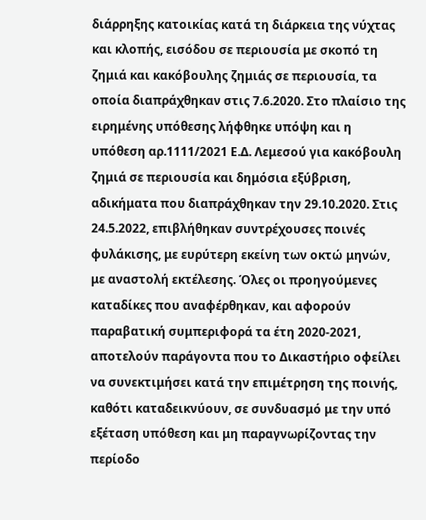διάρρηξης κατοικίας κατά τη διάρκεια της νύχτας και κλοπής, εισόδου σε περιουσία με σκοπό τη ζημιά και κακόβουλης ζημιάς σε περιουσία, τα οποία διαπράχθηκαν στις 7.6.2020. Στο πλαίσιο της ειρημένης υπόθεσης λήφθηκε υπόψη και η υπόθεση αρ.1111/2021 Ε.Δ. Λεμεσού για κακόβουλη ζημιά σε περιουσία και δημόσια εξύβριση, αδικήματα που διαπράχθηκαν την 29.10.2020. Στις 24.5.2022, επιβλήθηκαν συντρέχουσες ποινές φυλάκισης, με ευρύτερη εκείνη των οκτώ μηνών, με αναστολή εκτέλεσης. Όλες οι προηγούμενες καταδίκες που αναφέρθηκαν, και αφορούν παραβατική συμπεριφορά τα έτη 2020-2021, αποτελούν παράγοντα που το Δικαστήριο οφείλει να συνεκτιμήσει κατά την επιμέτρηση της ποινής, καθότι καταδεικνύουν, σε συνδυασμό με την υπό εξέταση υπόθεση και μη παραγνωρίζοντας την περίοδο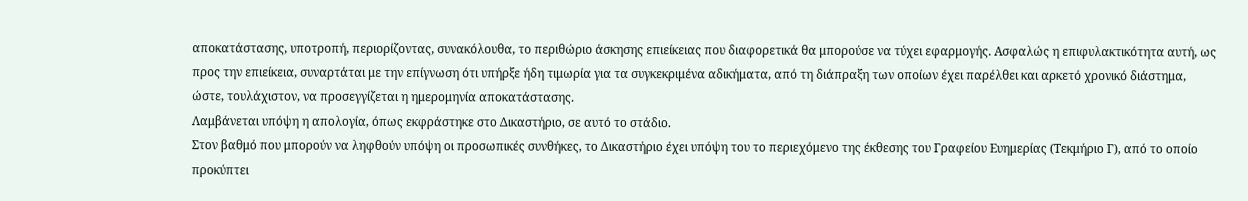αποκατάστασης, υποτροπή, περιορίζοντας, συνακόλουθα, το περιθώριο άσκησης επιείκειας που διαφορετικά θα μπορούσε να τύχει εφαρμογής. Ασφαλώς η επιφυλακτικότητα αυτή, ως προς την επιείκεια, συναρτάται με την επίγνωση ότι υπήρξε ήδη τιμωρία για τα συγκεκριμένα αδικήματα, από τη διάπραξη των οποίων έχει παρέλθει και αρκετό χρονικό διάστημα, ώστε, τουλάχιστον, να προσεγγίζεται η ημερομηνία αποκατάστασης.
Λαμβάνεται υπόψη η απολογία, όπως εκφράστηκε στο Δικαστήριο, σε αυτό το στάδιο.
Στον βαθμό που μπορούν να ληφθούν υπόψη οι προσωπικές συνθήκες, το Δικαστήριο έχει υπόψη του το περιεχόμενο της έκθεσης του Γραφείου Ευημερίας (Τεκμήριο Γ), από το οποίο προκύπτει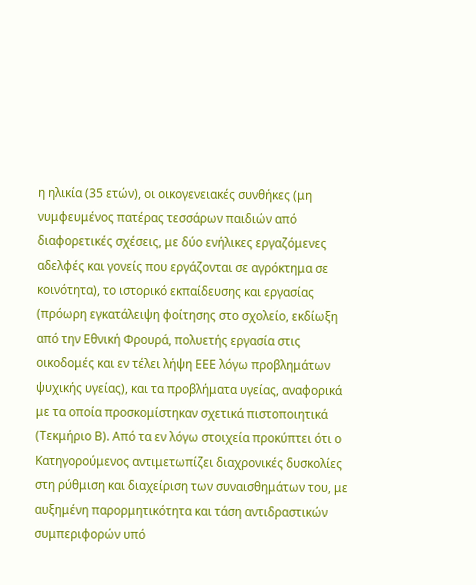η ηλικία (35 ετών), οι οικογενειακές συνθήκες (μη νυμφευμένος πατέρας τεσσάρων παιδιών από διαφορετικές σχέσεις, με δύο ενήλικες εργαζόμενες αδελφές και γονείς που εργάζονται σε αγρόκτημα σε κοινότητα), το ιστορικό εκπαίδευσης και εργασίας (πρόωρη εγκατάλειψη φοίτησης στο σχολείο, εκδίωξη από την Εθνική Φρουρά, πολυετής εργασία στις οικοδομές και εν τέλει λήψη ΕΕΕ λόγω προβλημάτων ψυχικής υγείας), και τα προβλήματα υγείας, αναφορικά με τα οποία προσκομίστηκαν σχετικά πιστοποιητικά (Τεκμήριο Β). Από τα εν λόγω στοιχεία προκύπτει ότι ο Κατηγορούμενος αντιμετωπίζει διαχρονικές δυσκολίες στη ρύθμιση και διαχείριση των συναισθημάτων του, με αυξημένη παρορμητικότητα και τάση αντιδραστικών συμπεριφορών υπό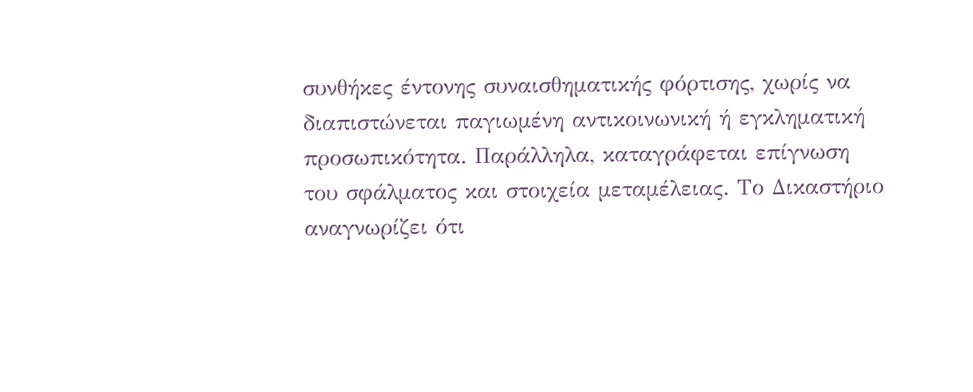συνθήκες έντονης συναισθηματικής φόρτισης, χωρίς να διαπιστώνεται παγιωμένη αντικοινωνική ή εγκληματική προσωπικότητα. Παράλληλα, καταγράφεται επίγνωση του σφάλματος και στοιχεία μεταμέλειας. Το Δικαστήριο αναγνωρίζει ότι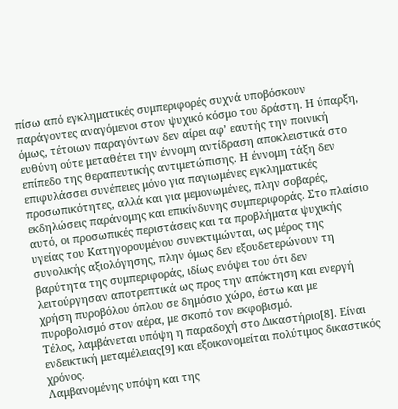πίσω από εγκληματικές συμπεριφορές συχνά υποβόσκουν παράγοντες αναγόμενοι στον ψυχικό κόσμο του δράστη. Η ύπαρξη, όμως, τέτοιων παραγόντων δεν αίρει αφ’ εαυτής την ποινική ευθύνη ούτε μεταθέτει την έννομη αντίδραση αποκλειστικά στο επίπεδο της θεραπευτικής αντιμετώπισης. Η έννομη τάξη δεν επιφυλάσσει συνέπειες μόνο για παγιωμένες εγκληματικές προσωπικότητες, αλλά και για μεμονωμένες, πλην σοβαρές, εκδηλώσεις παράνομης και επικίνδυνης συμπεριφοράς. Στο πλαίσιο αυτό, οι προσωπικές περιστάσεις και τα προβλήματα ψυχικής υγείας του Κατηγορουμένου συνεκτιμώνται, ως μέρος της συνολικής αξιολόγησης, πλην όμως δεν εξουδετερώνουν τη βαρύτητα της συμπεριφοράς, ιδίως ενόψει του ότι δεν λειτούργησαν αποτρεπτικά ως προς την απόκτηση και ενεργή χρήση πυροβόλου όπλου σε δημόσιο χώρο, έστω και με πυροβολισμό στον αέρα, με σκοπό τον εκφοβισμό.
Τέλος, λαμβάνεται υπόψη η παραδοχή στο Δικαστήριο[8]. Είναι ενδεικτική μεταμέλειας[9] και εξοικονομείται πολύτιμος δικαστικός χρόνος.
Λαμβανομένης υπόψη και της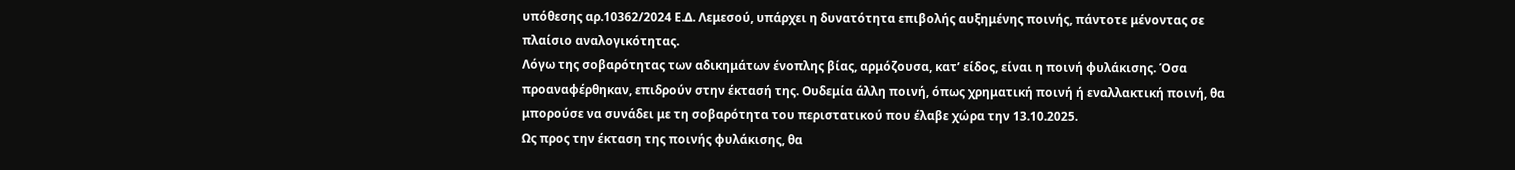υπόθεσης αρ.10362/2024 Ε.Δ. Λεμεσού, υπάρχει η δυνατότητα επιβολής αυξημένης ποινής, πάντοτε μένοντας σε πλαίσιο αναλογικότητας.
Λόγω της σοβαρότητας των αδικημάτων ένοπλης βίας, αρμόζουσα, κατ’ είδος, είναι η ποινή φυλάκισης. Όσα προαναφέρθηκαν, επιδρούν στην έκτασή της. Ουδεμία άλλη ποινή, όπως χρηματική ποινή ή εναλλακτική ποινή, θα μπορούσε να συνάδει με τη σοβαρότητα του περιστατικού που έλαβε χώρα την 13.10.2025.
Ως προς την έκταση της ποινής φυλάκισης, θα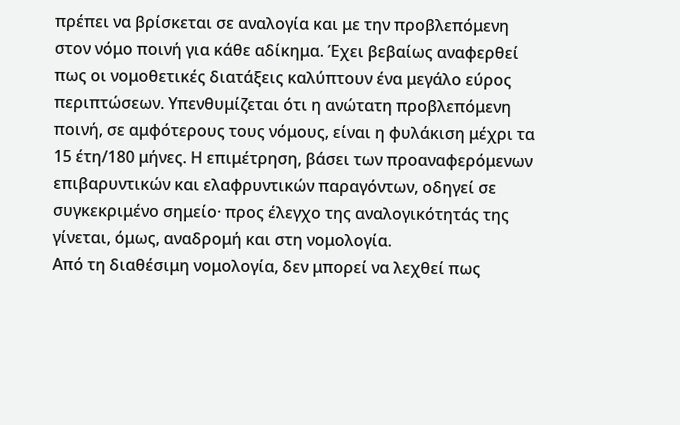πρέπει να βρίσκεται σε αναλογία και με την προβλεπόμενη στον νόμο ποινή για κάθε αδίκημα. Έχει βεβαίως αναφερθεί πως οι νομοθετικές διατάξεις καλύπτουν ένα μεγάλο εύρος περιπτώσεων. Υπενθυμίζεται ότι η ανώτατη προβλεπόμενη ποινή, σε αμφότερους τους νόμους, είναι η φυλάκιση μέχρι τα 15 έτη/180 μήνες. Η επιμέτρηση, βάσει των προαναφερόμενων επιβαρυντικών και ελαφρυντικών παραγόντων, οδηγεί σε συγκεκριμένο σημείο· προς έλεγχο της αναλογικότητάς της γίνεται, όμως, αναδρομή και στη νομολογία.
Από τη διαθέσιμη νομολογία, δεν μπορεί να λεχθεί πως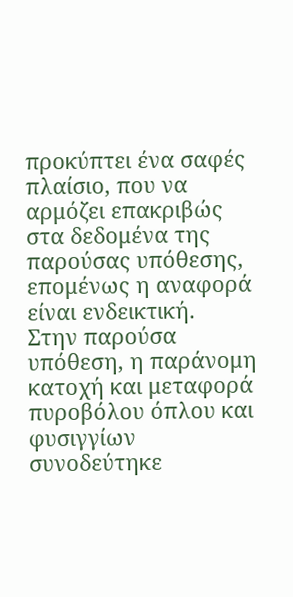προκύπτει ένα σαφές πλαίσιο, που να αρμόζει επακριβώς στα δεδομένα της παρούσας υπόθεσης, επομένως η αναφορά είναι ενδεικτική.
Στην παρούσα υπόθεση, η παράνομη κατοχή και μεταφορά πυροβόλου όπλου και φυσιγγίων συνοδεύτηκε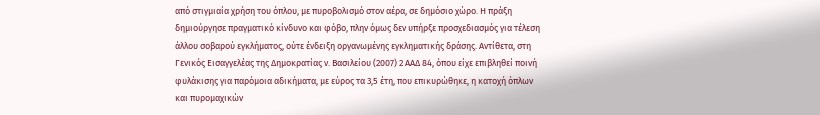από στιγμιαία χρήση του όπλου, με πυροβολισμό στον αέρα, σε δημόσιο χώρο. Η πράξη δημιούργησε πραγματικό κίνδυνο και φόβο, πλην όμως δεν υπήρξε προσχεδιασμός για τέλεση άλλου σοβαρού εγκλήματος, ούτε ένδειξη οργανωμένης εγκληματικής δράσης. Αντίθετα, στη Γενικός Εισαγγελέας της Δημοκρατίας ν. Βασιλείου (2007) 2 ΑΑΔ 84, όπου είχε επιβληθεί ποινή φυλάκισης για παρόμοια αδικήματα, με εύρος τα 3,5 έτη, που επικυρώθηκε, η κατοχή όπλων και πυρομαχικών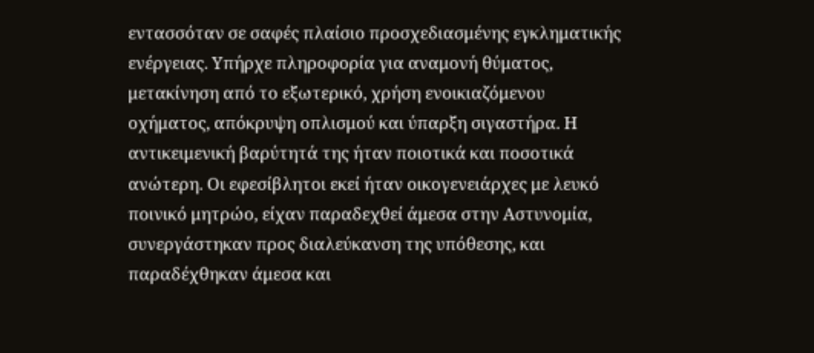εντασσόταν σε σαφές πλαίσιο προσχεδιασμένης εγκληματικής ενέργειας. Υπήρχε πληροφορία για αναμονή θύματος, μετακίνηση από το εξωτερικό, χρήση ενοικιαζόμενου οχήματος, απόκρυψη οπλισμού και ύπαρξη σιγαστήρα. Η αντικειμενική βαρύτητά της ήταν ποιοτικά και ποσοτικά ανώτερη. Οι εφεσίβλητοι εκεί ήταν οικογενειάρχες με λευκό ποινικό μητρώο, είχαν παραδεχθεί άμεσα στην Αστυνομία, συνεργάστηκαν προς διαλεύκανση της υπόθεσης, και παραδέχθηκαν άμεσα και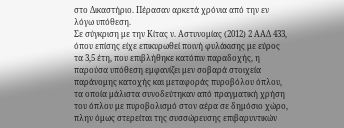στο Δικαστήριο. Πέρασαν αρκετά χρόνια από την εν λόγω υπόθεση.
Σε σύγκριση με την Κίτας ν. Αστυνομίας (2012) 2 ΑΑΔ 433, όπου επίσης είχε επικυρωθεί ποινή φυλάκισης με εύρος τα 3,5 έτη, που επιβλήθηκε κατόπιν παραδοχής, η παρούσα υπόθεση εμφανίζει μεν σοβαρά στοιχεία παράνομης κατοχής και μεταφοράς πυροβόλου όπλου, τα οποία μάλιστα συνοδεύτηκαν από πραγματική χρήση του όπλου με πυροβολισμό στον αέρα σε δημόσιο χώρο, πλην όμως στερείται της συσσώρευσης επιβαρυντικών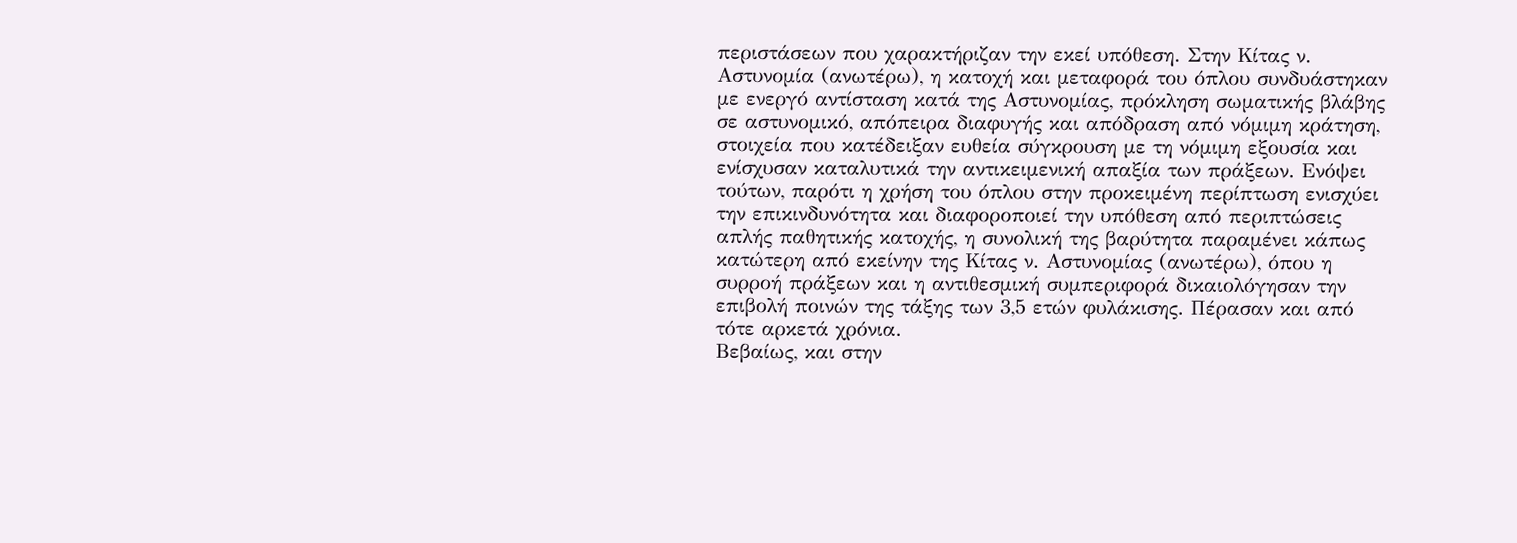περιστάσεων που χαρακτήριζαν την εκεί υπόθεση. Στην Κίτας ν. Αστυνομία (ανωτέρω), η κατοχή και μεταφορά του όπλου συνδυάστηκαν με ενεργό αντίσταση κατά της Αστυνομίας, πρόκληση σωματικής βλάβης σε αστυνομικό, απόπειρα διαφυγής και απόδραση από νόμιμη κράτηση, στοιχεία που κατέδειξαν ευθεία σύγκρουση με τη νόμιμη εξουσία και ενίσχυσαν καταλυτικά την αντικειμενική απαξία των πράξεων. Ενόψει τούτων, παρότι η χρήση του όπλου στην προκειμένη περίπτωση ενισχύει την επικινδυνότητα και διαφοροποιεί την υπόθεση από περιπτώσεις απλής παθητικής κατοχής, η συνολική της βαρύτητα παραμένει κάπως κατώτερη από εκείνην της Κίτας ν. Αστυνομίας (ανωτέρω), όπου η συρροή πράξεων και η αντιθεσμική συμπεριφορά δικαιολόγησαν την επιβολή ποινών της τάξης των 3,5 ετών φυλάκισης. Πέρασαν και από τότε αρκετά χρόνια.
Βεβαίως, και στην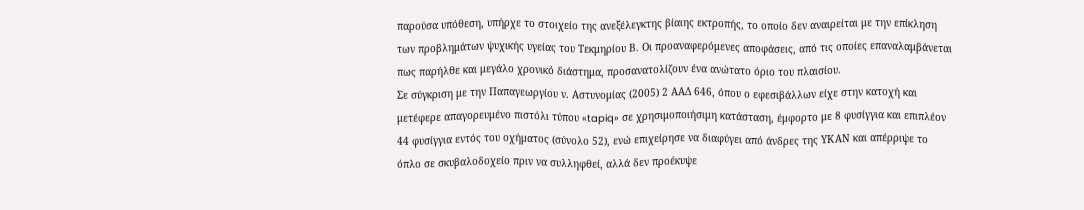παρούσα υπόθεση, υπήρχε το στοιχείο της ανεξέλεγκτης βίαιης εκτροπής, το οποίο δεν αναιρείται με την επίκληση των προβλημάτων ψυχικής υγείας του Τεκμηρίου Β. Οι προαναφερόμενες αποφάσεις, από τις οποίες επαναλαμβάνεται πως παρήλθε και μεγάλο χρονικό διάστημα, προσανατολίζουν ένα ανώτατο όριο του πλαισίου.
Σε σύγκριση με την Παπαγεωργίου ν. Αστυνομίας (2005) 2 ΑΑΔ 646, όπου ο εφεσιβάλλων είχε στην κατοχή και μετέφερε απαγορευμένο πιστόλι τύπου «tapiq» σε χρησιμοποιήσιμη κατάσταση, έμφορτο με 8 φυσίγγια και επιπλέον 44 φυσίγγια εντός του οχήματος (σύνολο 52), ενώ επιχείρησε να διαφύγει από άνδρες της ΥΚΑΝ και απέρριψε το όπλο σε σκυβαλοδοχείο πριν να συλληφθεί, αλλά δεν προέκυψε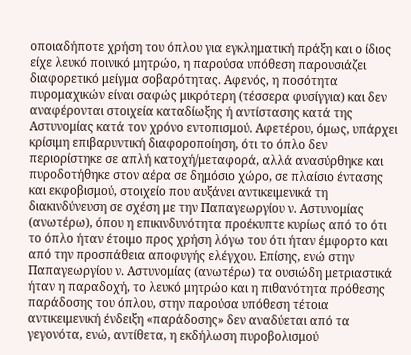οποιαδήποτε χρήση του όπλου για εγκληματική πράξη και ο ίδιος είχε λευκό ποινικό μητρώο, η παρούσα υπόθεση παρουσιάζει διαφορετικό μείγμα σοβαρότητας. Αφενός, η ποσότητα πυρομαχικών είναι σαφώς μικρότερη (τέσσερα φυσίγγια) και δεν αναφέρονται στοιχεία καταδίωξης ή αντίστασης κατά της Αστυνομίας κατά τον χρόνο εντοπισμού. Αφετέρου, όμως, υπάρχει κρίσιμη επιβαρυντική διαφοροποίηση, ότι το όπλο δεν περιορίστηκε σε απλή κατοχή/μεταφορά, αλλά ανασύρθηκε και πυροδοτήθηκε στον αέρα σε δημόσιο χώρο, σε πλαίσιο έντασης και εκφοβισμού, στοιχείο που αυξάνει αντικειμενικά τη διακινδύνευση σε σχέση με την Παπαγεωργίου ν. Αστυνομίας (ανωτέρω), όπου η επικινδυνότητα προέκυπτε κυρίως από το ότι το όπλο ήταν έτοιμο προς χρήση λόγω του ότι ήταν έμφορτο και από την προσπάθεια αποφυγής ελέγχου. Επίσης, ενώ στην Παπαγεωργίου ν. Αστυνομίας (ανωτέρω) τα ουσιώδη μετριαστικά ήταν η παραδοχή, το λευκό μητρώο και η πιθανότητα πρόθεσης παράδοσης του όπλου, στην παρούσα υπόθεση τέτοια αντικειμενική ένδειξη «παράδοσης» δεν αναδύεται από τα γεγονότα, ενώ, αντίθετα, η εκδήλωση πυροβολισμού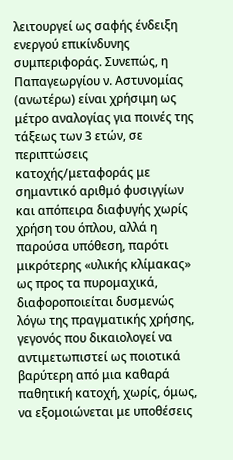λειτουργεί ως σαφής ένδειξη ενεργού επικίνδυνης συμπεριφοράς. Συνεπώς, η Παπαγεωργίου ν. Αστυνομίας (ανωτέρω) είναι χρήσιμη ως μέτρο αναλογίας για ποινές της τάξεως των 3 ετών, σε περιπτώσεις κατοχής/μεταφοράς με σημαντικό αριθμό φυσιγγίων και απόπειρα διαφυγής χωρίς χρήση του όπλου, αλλά η παρούσα υπόθεση, παρότι μικρότερης «υλικής κλίμακας» ως προς τα πυρομαχικά, διαφοροποιείται δυσμενώς λόγω της πραγματικής χρήσης, γεγονός που δικαιολογεί να αντιμετωπιστεί ως ποιοτικά βαρύτερη από μια καθαρά παθητική κατοχή, χωρίς, όμως, να εξομοιώνεται με υποθέσεις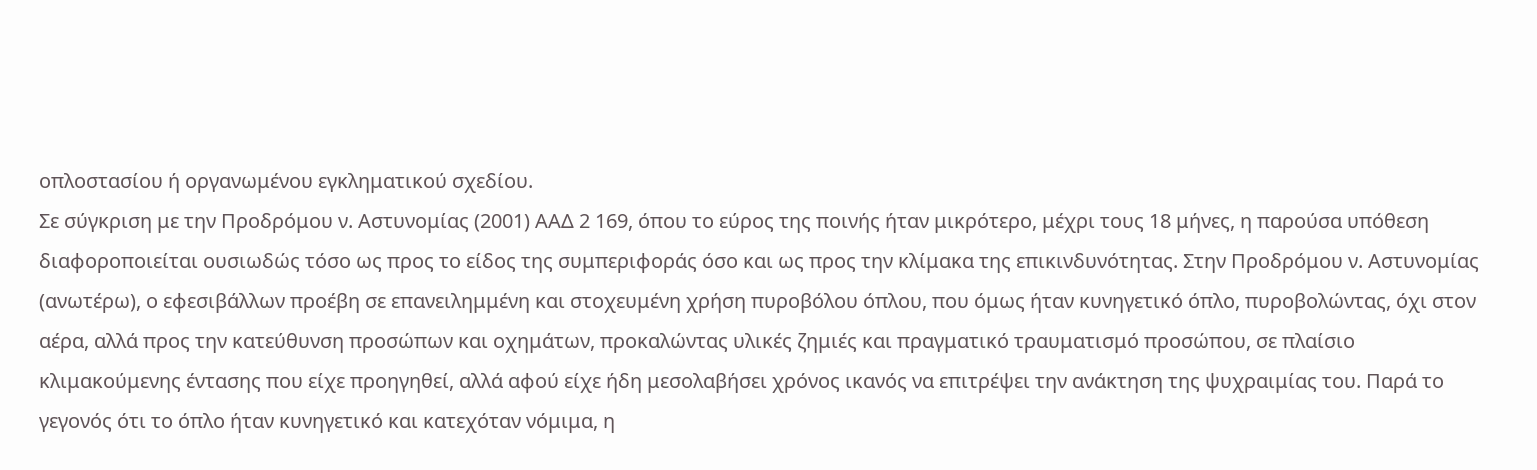οπλοστασίου ή οργανωμένου εγκληματικού σχεδίου.
Σε σύγκριση με την Προδρόμου ν. Αστυνομίας (2001) ΑΑΔ 2 169, όπου το εύρος της ποινής ήταν μικρότερο, μέχρι τους 18 μήνες, η παρούσα υπόθεση διαφοροποιείται ουσιωδώς τόσο ως προς το είδος της συμπεριφοράς όσο και ως προς την κλίμακα της επικινδυνότητας. Στην Προδρόμου ν. Αστυνομίας (ανωτέρω), ο εφεσιβάλλων προέβη σε επανειλημμένη και στοχευμένη χρήση πυροβόλου όπλου, που όμως ήταν κυνηγετικό όπλο, πυροβολώντας, όχι στον αέρα, αλλά προς την κατεύθυνση προσώπων και οχημάτων, προκαλώντας υλικές ζημιές και πραγματικό τραυματισμό προσώπου, σε πλαίσιο κλιμακούμενης έντασης που είχε προηγηθεί, αλλά αφού είχε ήδη μεσολαβήσει χρόνος ικανός να επιτρέψει την ανάκτηση της ψυχραιμίας του. Παρά το γεγονός ότι το όπλο ήταν κυνηγετικό και κατεχόταν νόμιμα, η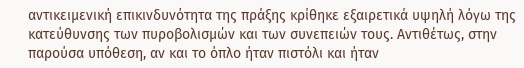αντικειμενική επικινδυνότητα της πράξης κρίθηκε εξαιρετικά υψηλή λόγω της κατεύθυνσης των πυροβολισμών και των συνεπειών τους. Αντιθέτως, στην παρούσα υπόθεση, αν και το όπλο ήταν πιστόλι και ήταν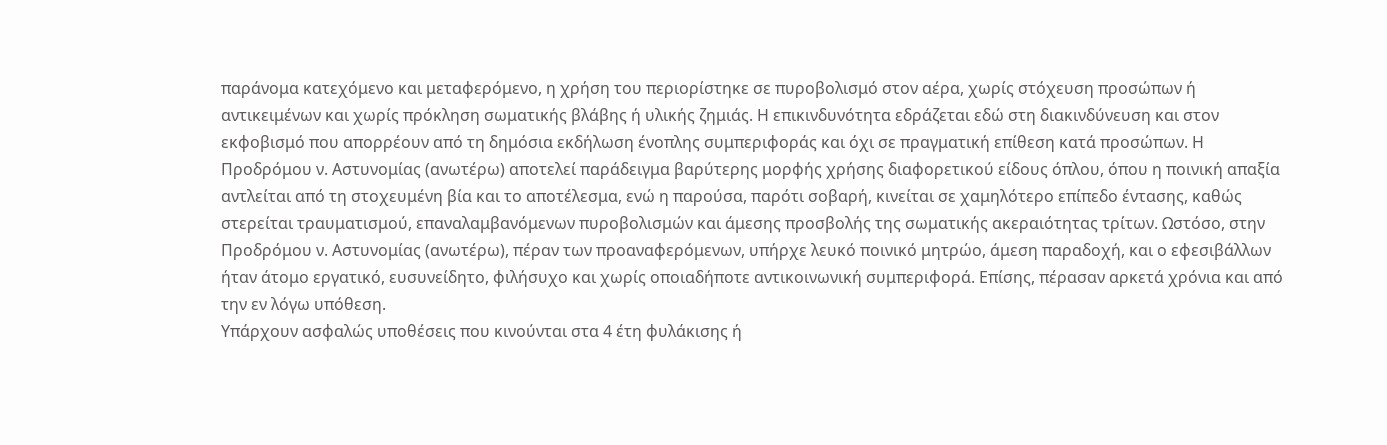παράνομα κατεχόμενο και μεταφερόμενο, η χρήση του περιορίστηκε σε πυροβολισμό στον αέρα, χωρίς στόχευση προσώπων ή αντικειμένων και χωρίς πρόκληση σωματικής βλάβης ή υλικής ζημιάς. Η επικινδυνότητα εδράζεται εδώ στη διακινδύνευση και στον εκφοβισμό που απορρέουν από τη δημόσια εκδήλωση ένοπλης συμπεριφοράς και όχι σε πραγματική επίθεση κατά προσώπων. Η Προδρόμου ν. Αστυνομίας (ανωτέρω) αποτελεί παράδειγμα βαρύτερης μορφής χρήσης διαφορετικού είδους όπλου, όπου η ποινική απαξία αντλείται από τη στοχευμένη βία και το αποτέλεσμα, ενώ η παρούσα, παρότι σοβαρή, κινείται σε χαμηλότερο επίπεδο έντασης, καθώς στερείται τραυματισμού, επαναλαμβανόμενων πυροβολισμών και άμεσης προσβολής της σωματικής ακεραιότητας τρίτων. Ωστόσο, στην Προδρόμου ν. Αστυνομίας (ανωτέρω), πέραν των προαναφερόμενων, υπήρχε λευκό ποινικό μητρώο, άμεση παραδοχή, και ο εφεσιβάλλων ήταν άτομο εργατικό, ευσυνείδητο, φιλήσυχο και χωρίς οποιαδήποτε αντικοινωνική συμπεριφορά. Επίσης, πέρασαν αρκετά χρόνια και από την εν λόγω υπόθεση.
Υπάρχουν ασφαλώς υποθέσεις που κινούνται στα 4 έτη φυλάκισης ή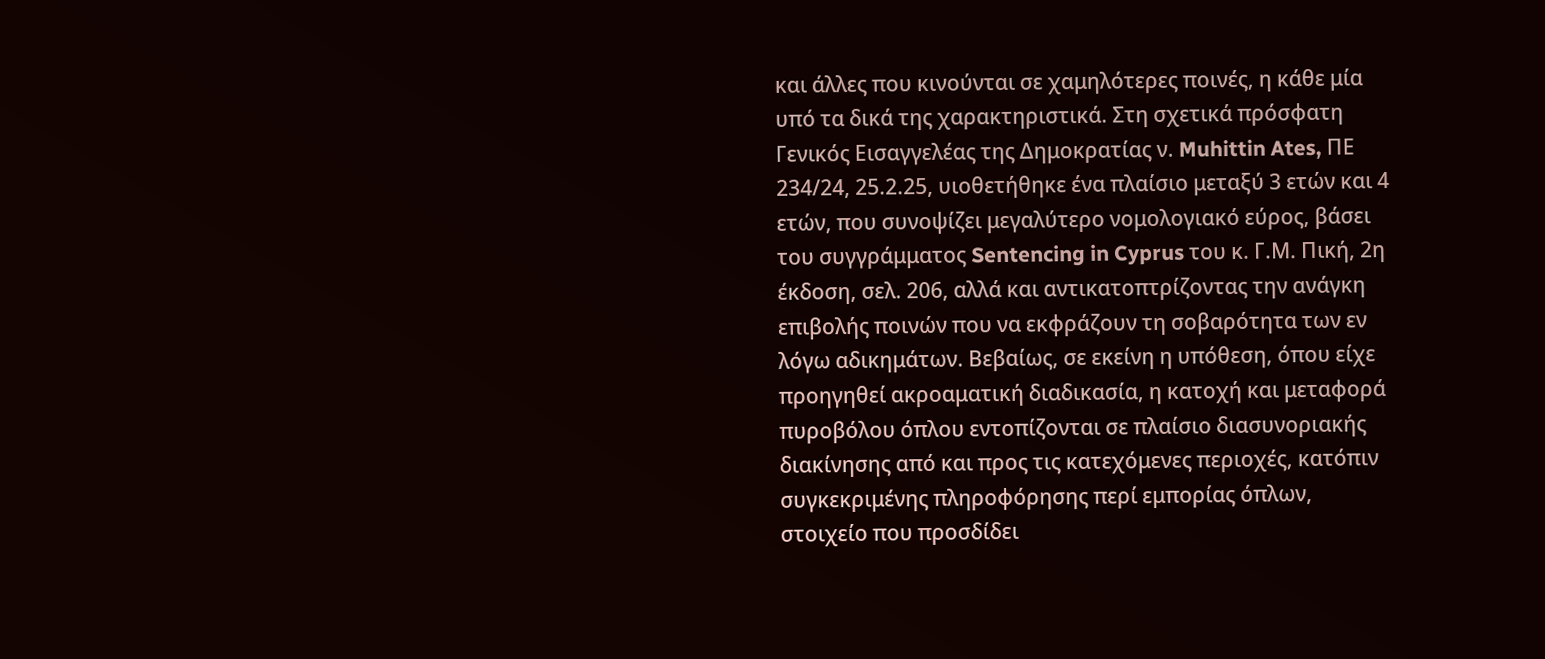και άλλες που κινούνται σε χαμηλότερες ποινές, η κάθε μία υπό τα δικά της χαρακτηριστικά. Στη σχετικά πρόσφατη Γενικός Εισαγγελέας της Δημοκρατίας ν. Muhittin Ates, ΠΕ 234/24, 25.2.25, υιοθετήθηκε ένα πλαίσιο μεταξύ 3 ετών και 4 ετών, που συνοψίζει μεγαλύτερο νομολογιακό εύρος, βάσει του συγγράμματος Sentencing in Cyprus του κ. Γ.Μ. Πική, 2η έκδοση, σελ. 206, αλλά και αντικατοπτρίζοντας την ανάγκη επιβολής ποινών που να εκφράζουν τη σοβαρότητα των εν λόγω αδικημάτων. Βεβαίως, σε εκείνη η υπόθεση, όπου είχε προηγηθεί ακροαματική διαδικασία, η κατοχή και μεταφορά πυροβόλου όπλου εντοπίζονται σε πλαίσιο διασυνοριακής διακίνησης από και προς τις κατεχόμενες περιοχές, κατόπιν συγκεκριμένης πληροφόρησης περί εμπορίας όπλων, στοιχείο που προσδίδει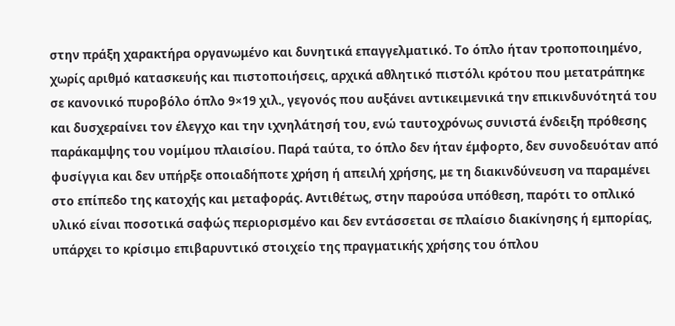στην πράξη χαρακτήρα οργανωμένο και δυνητικά επαγγελματικό. Το όπλο ήταν τροποποιημένο, χωρίς αριθμό κατασκευής και πιστοποιήσεις, αρχικά αθλητικό πιστόλι κρότου που μετατράπηκε σε κανονικό πυροβόλο όπλο 9×19 χιλ., γεγονός που αυξάνει αντικειμενικά την επικινδυνότητά του και δυσχεραίνει τον έλεγχο και την ιχνηλάτησή του, ενώ ταυτοχρόνως συνιστά ένδειξη πρόθεσης παράκαμψης του νομίμου πλαισίου. Παρά ταύτα, το όπλο δεν ήταν έμφορτο, δεν συνοδευόταν από φυσίγγια και δεν υπήρξε οποιαδήποτε χρήση ή απειλή χρήσης, με τη διακινδύνευση να παραμένει στο επίπεδο της κατοχής και μεταφοράς. Αντιθέτως, στην παρούσα υπόθεση, παρότι το οπλικό υλικό είναι ποσοτικά σαφώς περιορισμένο και δεν εντάσσεται σε πλαίσιο διακίνησης ή εμπορίας, υπάρχει το κρίσιμο επιβαρυντικό στοιχείο της πραγματικής χρήσης του όπλου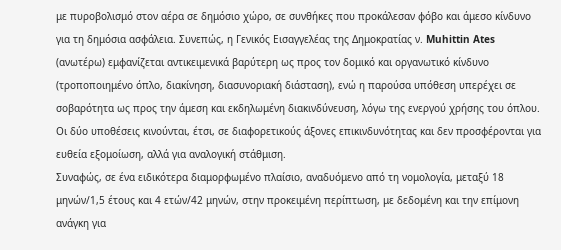με πυροβολισμό στον αέρα σε δημόσιο χώρο, σε συνθήκες που προκάλεσαν φόβο και άμεσο κίνδυνο για τη δημόσια ασφάλεια. Συνεπώς, η Γενικός Εισαγγελέας της Δημοκρατίας ν. Muhittin Ates (ανωτέρω) εμφανίζεται αντικειμενικά βαρύτερη ως προς τον δομικό και οργανωτικό κίνδυνο (τροποποιημένο όπλο, διακίνηση, διασυνοριακή διάσταση), ενώ η παρούσα υπόθεση υπερέχει σε σοβαρότητα ως προς την άμεση και εκδηλωμένη διακινδύνευση, λόγω της ενεργού χρήσης του όπλου. Οι δύο υποθέσεις κινούνται, έτσι, σε διαφορετικούς άξονες επικινδυνότητας και δεν προσφέρονται για ευθεία εξομοίωση, αλλά για αναλογική στάθμιση.
Συναφώς, σε ένα ειδικότερα διαμορφωμένο πλαίσιο, αναδυόμενο από τη νομολογία, μεταξύ 18 μηνών/1,5 έτους και 4 ετών/42 μηνών, στην προκειμένη περίπτωση, με δεδομένη και την επίμονη ανάγκη για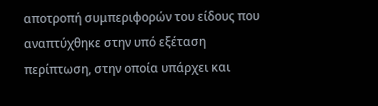αποτροπή συμπεριφορών του είδους που αναπτύχθηκε στην υπό εξέταση περίπτωση, στην οποία υπάρχει και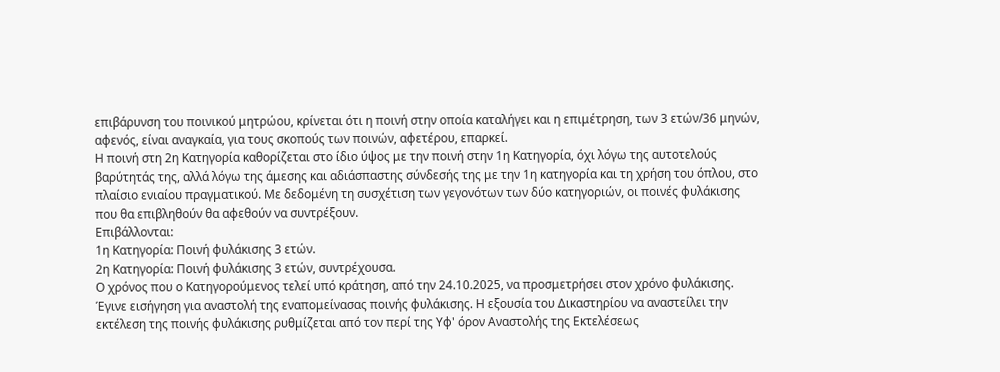επιβάρυνση του ποινικού μητρώου, κρίνεται ότι η ποινή στην οποία καταλήγει και η επιμέτρηση, των 3 ετών/36 μηνών, αφενός, είναι αναγκαία, για τους σκοπούς των ποινών, αφετέρου, επαρκεί.
Η ποινή στη 2η Κατηγορία καθορίζεται στο ίδιο ύψος με την ποινή στην 1η Κατηγορία, όχι λόγω της αυτοτελούς βαρύτητάς της, αλλά λόγω της άμεσης και αδιάσπαστης σύνδεσής της με την 1η κατηγορία και τη χρήση του όπλου, στο πλαίσιο ενιαίου πραγματικού. Με δεδομένη τη συσχέτιση των γεγονότων των δύο κατηγοριών, οι ποινές φυλάκισης που θα επιβληθούν θα αφεθούν να συντρέξουν.
Επιβάλλονται:
1η Κατηγορία: Ποινή φυλάκισης 3 ετών.
2η Κατηγορία: Ποινή φυλάκισης 3 ετών, συντρέχουσα.
Ο χρόνος που ο Κατηγορούμενος τελεί υπό κράτηση, από την 24.10.2025, να προσμετρήσει στον χρόνο φυλάκισης.
Έγινε εισήγηση για αναστολή της εναπομείνασας ποινής φυλάκισης. Η εξουσία του Δικαστηρίου να αναστείλει την εκτέλεση της ποινής φυλάκισης ρυθμίζεται από τον περί της Υφ' όρον Αναστολής της Εκτελέσεως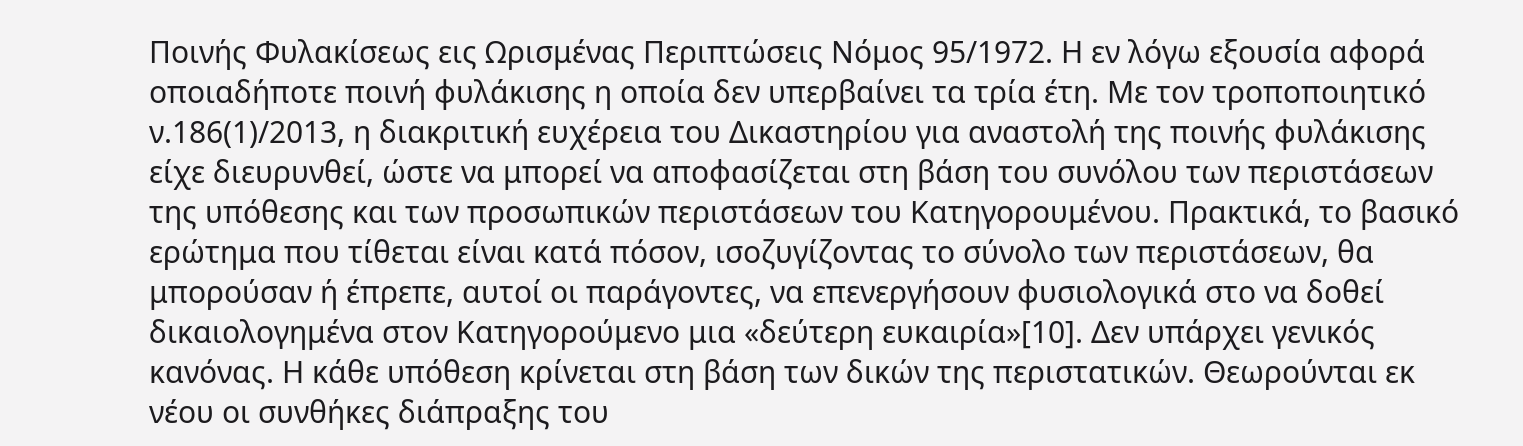Ποινής Φυλακίσεως εις Ωρισμένας Περιπτώσεις Νόμος 95/1972. Η εν λόγω εξουσία αφορά οποιαδήποτε ποινή φυλάκισης η οποία δεν υπερβαίνει τα τρία έτη. Με τον τροποποιητικό ν.186(1)/2013, η διακριτική ευχέρεια του Δικαστηρίου για αναστολή της ποινής φυλάκισης είχε διευρυνθεί, ώστε να μπορεί να αποφασίζεται στη βάση του συνόλου των περιστάσεων της υπόθεσης και των προσωπικών περιστάσεων του Κατηγορουμένου. Πρακτικά, το βασικό ερώτημα που τίθεται είναι κατά πόσον, ισοζυγίζοντας το σύνολο των περιστάσεων, θα μπορούσαν ή έπρεπε, αυτοί οι παράγοντες, να επενεργήσουν φυσιολογικά στο να δοθεί δικαιολογημένα στον Κατηγορούμενο μια «δεύτερη ευκαιρία»[10]. Δεν υπάρχει γενικός κανόνας. Η κάθε υπόθεση κρίνεται στη βάση των δικών της περιστατικών. Θεωρούνται εκ νέου οι συνθήκες διάπραξης του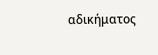αδικήματος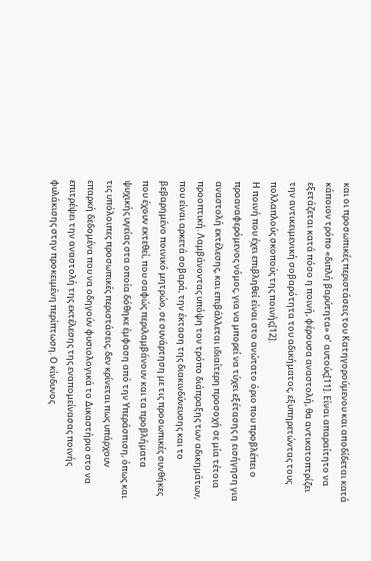και οι προσωπικές περιστάσεις του Κατηγορούμενου και αποδίδεται κατά κάποιον τρόπο «διπλή βαρύτητα» σ’ αυτούς[11]. Είναι απαραίτητο να εξετάζεται κατά πόσο η ποινή, φέρουσα αναστολή, θα αντικατοπτρίζει την αντικειμενική σοβαρότητα του αδικήματος, εξυπηρετώντας τους πολλαπλούς σκοπούς της ποινής[12].
Η ποινή που έχει επιβληθεί είναι στο ανώτατο όριο που προβλέπει ο προαναφερόμενος νόμος, για να μπορεί να τύχει εξέτασης η εισήγηση για αναστολή εκτέλεσης, και επιβάλλεται ιδιαίτερη προσοχή σε μία τέτοια προοπτική. Λαμβάνοντας υπόψη τον τρόπο διάπραξης των αδικημάτων, που είναι αρκετά σοβαρά, την έκταση της διακινδύνευσης και το βεβαρημένο ποινικό μητρώο, σε συνάρτηση με τις προσωπικές συνθήκες που έχουν εκτεθεί, που σαφώς περιλαμβάνουν και τα προβλήματα ψυχικής υγείας στα οποία δόθηκε έμφαση από την Υπεράσπιση, όπως και τις υπόλοιπες προσωπικές περιστάσεις, δεν κρίνεται πως υπάρχουν επαρκή δεδομένα που να οδηγούν φυσιολογικά το Δικαστήριο στο να επιτρέψει την αναστολή της εκτέλεσης της εναπομείνασας ποινής φυλάκισης στην προκειμένη περίπτωση. Ο κίνδυνος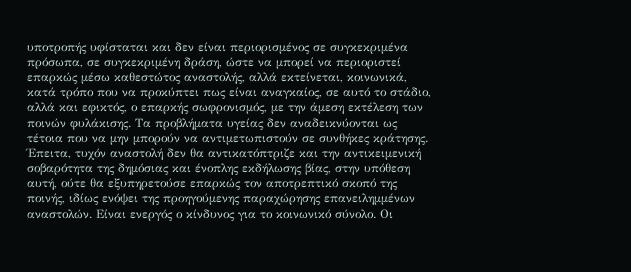υποτροπής υφίσταται και δεν είναι περιορισμένος σε συγκεκριμένα πρόσωπα, σε συγκεκριμένη δράση, ώστε να μπορεί να περιοριστεί επαρκώς μέσω καθεστώτος αναστολής, αλλά εκτείνεται, κοινωνικά, κατά τρόπο που να προκύπτει πως είναι αναγκαίος, σε αυτό το στάδιο, αλλά και εφικτός, ο επαρκής σωφρονισμός, με την άμεση εκτέλεση των ποινών φυλάκισης. Τα προβλήματα υγείας δεν αναδεικνύονται ως τέτοια που να μην μπορούν να αντιμετωπιστούν σε συνθήκες κράτησης. Έπειτα, τυχόν αναστολή δεν θα αντικατόπτριζε και την αντικειμενική σοβαρότητα της δημόσιας και ένοπλης εκδήλωσης βίας, στην υπόθεση αυτή, ούτε θα εξυπηρετούσε επαρκώς τον αποτρεπτικό σκοπό της ποινής, ιδίως ενόψει της προηγούμενης παραχώρησης επανειλημμένων αναστολών. Είναι ενεργός ο κίνδυνος για το κοινωνικό σύνολο. Οι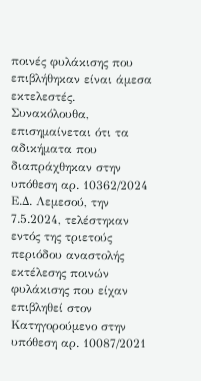ποινές φυλάκισης που επιβλήθηκαν είναι άμεσα εκτελεστές.
Συνακόλουθα, επισημαίνεται ότι τα αδικήματα που διαπράχθηκαν στην υπόθεση αρ. 10362/2024 Ε.Δ. Λεμεσού, την 7.5.2024, τελέστηκαν εντός της τριετούς περιόδου αναστολής εκτέλεσης ποινών φυλάκισης που είχαν επιβληθεί στον Κατηγορούμενο στην υπόθεση αρ. 10087/2021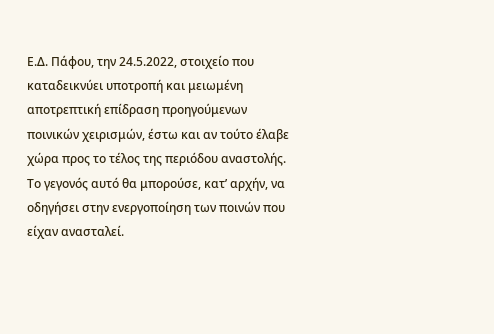Ε.Δ. Πάφου, την 24.5.2022, στοιχείο που καταδεικνύει υποτροπή και μειωμένη αποτρεπτική επίδραση προηγούμενων ποινικών χειρισμών, έστω και αν τούτο έλαβε χώρα προς το τέλος της περιόδου αναστολής. Το γεγονός αυτό θα μπορούσε, κατ’ αρχήν, να οδηγήσει στην ενεργοποίηση των ποινών που είχαν ανασταλεί.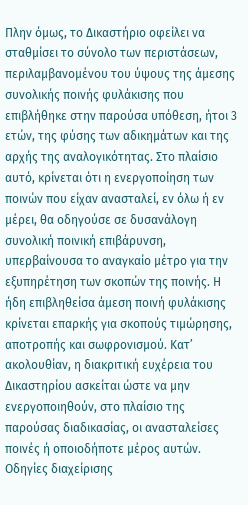Πλην όμως, το Δικαστήριο οφείλει να σταθμίσει το σύνολο των περιστάσεων, περιλαμβανομένου του ύψους της άμεσης συνολικής ποινής φυλάκισης που επιβλήθηκε στην παρούσα υπόθεση, ήτοι 3 ετών, της φύσης των αδικημάτων και της αρχής της αναλογικότητας. Στο πλαίσιο αυτό, κρίνεται ότι η ενεργοποίηση των ποινών που είχαν ανασταλεί, εν όλω ή εν μέρει, θα οδηγούσε σε δυσανάλογη συνολική ποινική επιβάρυνση, υπερβαίνουσα το αναγκαίο μέτρο για την εξυπηρέτηση των σκοπών της ποινής. Η ήδη επιβληθείσα άμεση ποινή φυλάκισης κρίνεται επαρκής για σκοπούς τιμώρησης, αποτροπής και σωφρονισμού. Κατ’ ακολουθίαν, η διακριτική ευχέρεια του Δικαστηρίου ασκείται ώστε να μην ενεργοποιηθούν, στο πλαίσιο της παρούσας διαδικασίας, οι ανασταλείσες ποινές ή οποιοδήποτε μέρος αυτών.
Οδηγίες διαχείρισης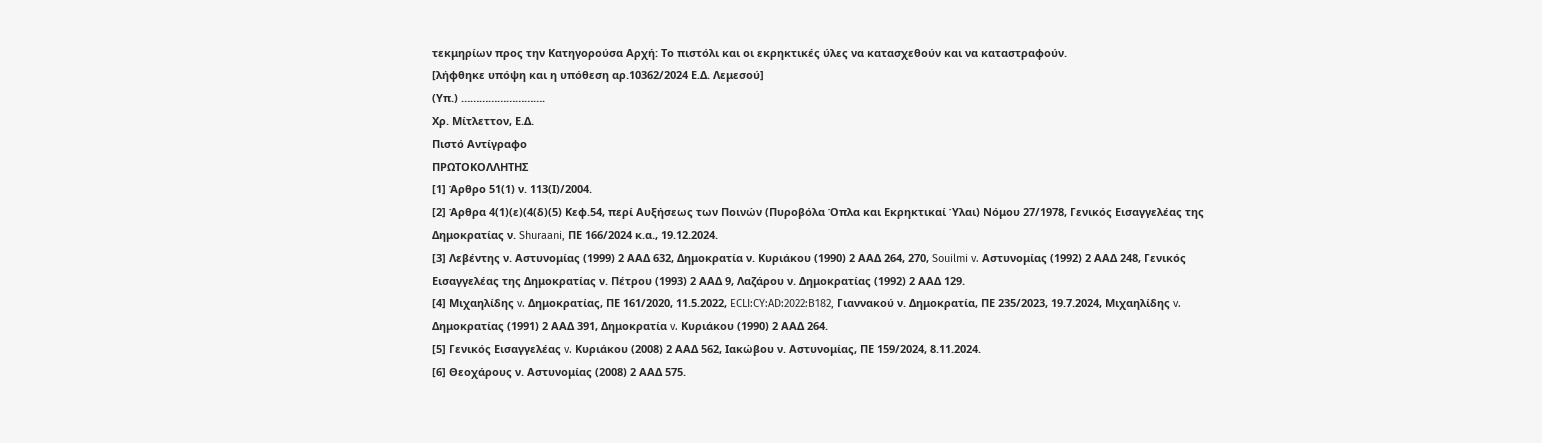τεκμηρίων προς την Κατηγορούσα Αρχή: Το πιστόλι και οι εκρηκτικές ύλες να κατασχεθούν και να καταστραφούν.
[λήφθηκε υπόψη και η υπόθεση αρ.10362/2024 Ε.Δ. Λεμεσού]
(Υπ.) ……………………….
Χρ. Μίτλεττον, Ε.Δ.
Πιστό Αντίγραφο
ΠΡΩΤΟΚΟΛΛΗΤΗΣ
[1] Άρθρο 51(1) ν. 113(Ι)/2004.
[2] Άρθρα 4(1)(ε)(4(δ)(5) Κεφ.54, περί Αυξήσεως των Ποινών (Πυροβόλα Όπλα και Εκρηκτικαί Ύλαι) Νόμου 27/1978, Γενικός Εισαγγελέας της Δημοκρατίας ν. Shuraani, ΠΕ 166/2024 κ.α., 19.12.2024.
[3] Λεβέντης ν. Αστυνομίας (1999) 2 ΑΑΔ 632, Δημοκρατία ν. Κυριάκου (1990) 2 ΑΑΔ 264, 270, Souilmi v. Αστυνομίας (1992) 2 ΑΑΔ 248, Γενικός Εισαγγελέας της Δημοκρατίας ν. Πέτρου (1993) 2 ΑΑΔ 9, Λαζάρου ν. Δημοκρατίας (1992) 2 ΑΑΔ 129.
[4] Μιχαηλίδης v. Δημοκρατίας, ΠΕ 161/2020, 11.5.2022, ECLI:CY:AD:2022:B182, Γιαννακού ν. Δημοκρατία, ΠΕ 235/2023, 19.7.2024, Μιχαηλίδης v. Δημοκρατίας (1991) 2 ΑΑΔ 391, Δημοκρατία v. Κυριάκου (1990) 2 ΑΑΔ 264.
[5] Γενικός Εισαγγελέας v. Κυριάκου (2008) 2 ΑΑΔ 562, Ιακώβου ν. Αστυνομίας, ΠΕ 159/2024, 8.11.2024.
[6] Θεοχάρους ν. Αστυνομίας (2008) 2 ΑΑΔ 575.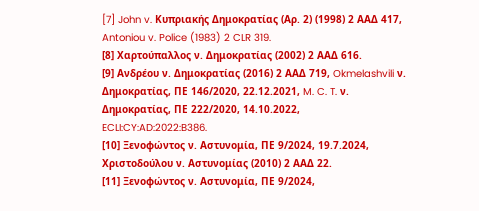[7] John v. Κυπριακής Δημοκρατίας (Αρ. 2) (1998) 2 ΑΑΔ 417, Antoniou v. Police (1983) 2 CLR 319.
[8] Χαρτούπαλλος ν. Δημοκρατίας (2002) 2 ΑΑΔ 616.
[9] Ανδρέου ν. Δημοκρατίας (2016) 2 ΑΑΔ 719, Okmelashvili ν. Δημοκρατίας, ΠΕ 146/2020, 22.12.2021, M. C. T. ν. Δημοκρατίας, ΠΕ 222/2020, 14.10.2022, ECLI:CY:AD:2022:B386.
[10] Ξενοφώντος ν. Αστυνομία, ΠΕ 9/2024, 19.7.2024, Χριστοδούλου ν. Αστυνομίας (2010) 2 ΑΑΔ 22.
[11] Ξενοφώντος ν. Αστυνομία, ΠΕ 9/2024,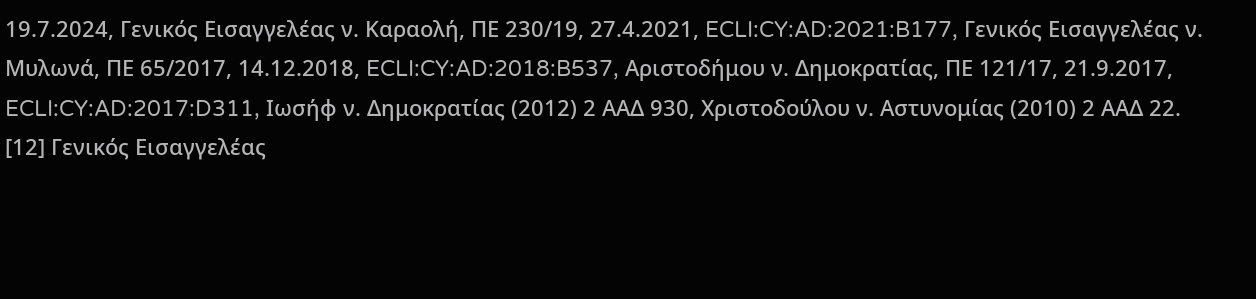19.7.2024, Γενικός Εισαγγελέας ν. Καραολή, ΠΕ 230/19, 27.4.2021, ECLI:CY:AD:2021:B177, Γενικός Εισαγγελέας ν. Μυλωνά, ΠΕ 65/2017, 14.12.2018, ECLI:CY:AD:2018:B537, Αριστοδήμου ν. Δημοκρατίας, ΠΕ 121/17, 21.9.2017, ECLI:CY:AD:2017:D311, Ιωσήφ ν. Δημοκρατίας (2012) 2 ΑΑΔ 930, Χριστοδούλου ν. Αστυνομίας (2010) 2 ΑΑΔ 22.
[12] Γενικός Εισαγγελέας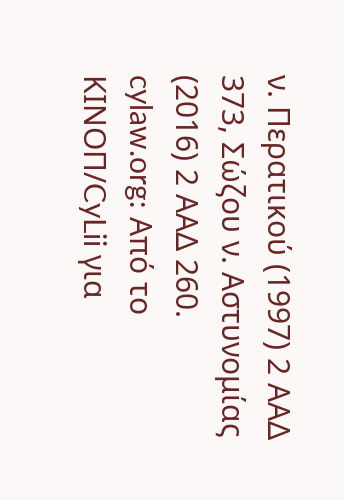ν. Περατικού (1997) 2 ΑΑΔ 373, Σώζου ν. Αστυνομίας (2016) 2 ΑΑΔ 260.
cylaw.org: Από το ΚΙΝOΠ/CyLii για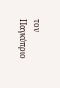τον Παγκύπριο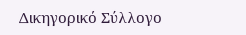Δικηγορικό Σύλλογο